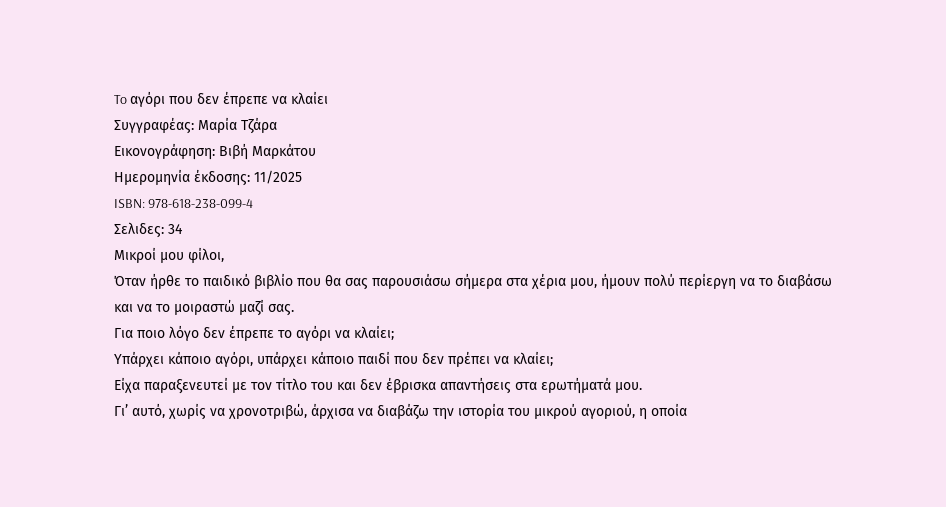To αγόρι που δεν έπρεπε να κλαίει
Συγγραφέας: Μαρία Τζάρα
Εικονογράφηση: Βιβή Μαρκάτου
Ημερομηνία έκδοσης: 11/2025
ISBN: 978-618-238-099-4
Σελιδες: 34
Μικροί μου φίλοι,
Όταν ήρθε το παιδικό βιβλίο που θα σας παρουσιάσω σήμερα στα χέρια μου, ήμουν πολύ περίεργη να το διαβάσω και να το μοιραστώ μαζί σας.
Για ποιο λόγο δεν έπρεπε το αγόρι να κλαίει;
Υπάρχει κάποιο αγόρι, υπάρχει κάποιο παιδί που δεν πρέπει να κλαίει;
Είχα παραξενευτεί με τον τίτλο του και δεν έβρισκα απαντήσεις στα ερωτήματά μου.
Γι’ αυτό, χωρίς να χρονοτριβώ, άρχισα να διαβάζω την ιστορία του μικρού αγοριού, η οποία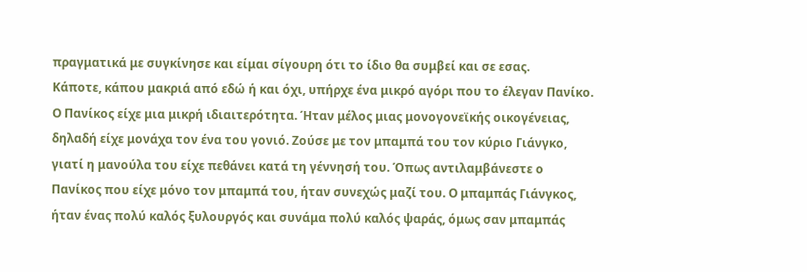πραγματικά με συγκίνησε και είμαι σίγουρη ότι το ίδιο θα συμβεί και σε εσας.
Κάποτε, κάπου μακριά από εδώ ή και όχι, υπήρχε ένα μικρό αγόρι που το έλεγαν Πανίκο.
Ο Πανίκος είχε μια μικρή ιδιαιτερότητα. Ήταν μέλος μιας μονογονεϊκής οικογένειας, δηλαδή είχε μονάχα τον ένα του γονιό. Ζούσε με τον μπαμπά του τον κύριο Γιάνγκο, γιατί η μανούλα του είχε πεθάνει κατά τη γέννησή του. Όπως αντιλαμβάνεστε ο Πανίκος που είχε μόνο τον μπαμπά του, ήταν συνεχώς μαζί του. Ο μπαμπάς Γιάνγκος, ήταν ένας πολύ καλός ξυλουργός και συνάμα πολύ καλός ψαράς, όμως σαν μπαμπάς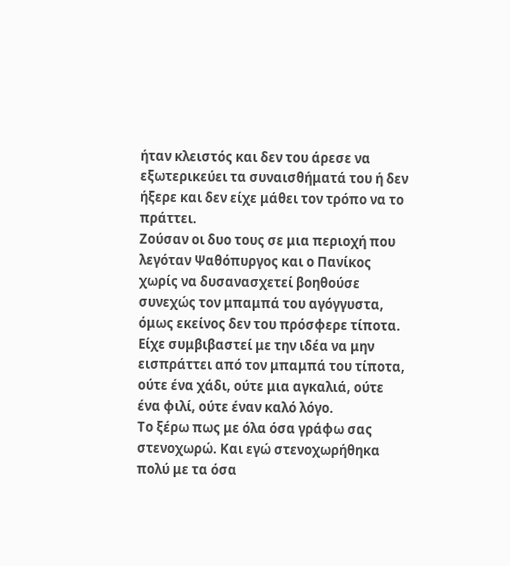ήταν κλειστός και δεν του άρεσε να εξωτερικεύει τα συναισθήματά του ή δεν ήξερε και δεν είχε μάθει τον τρόπο να το πράττει.
Ζούσαν οι δυο τους σε μια περιοχή που λεγόταν Ψαθόπυργος και ο Πανίκος χωρίς να δυσανασχετεί βοηθούσε συνεχώς τον μπαμπά του αγόγγυστα, όμως εκείνος δεν του πρόσφερε τίποτα. Είχε συμβιβαστεί με την ιδέα να μην εισπράττει από τον μπαμπά του τίποτα, ούτε ένα χάδι, ούτε μια αγκαλιά, ούτε ένα φιλί, ούτε έναν καλό λόγο.
Το ξέρω πως με όλα όσα γράφω σας στενοχωρώ. Και εγώ στενοχωρήθηκα πολύ με τα όσα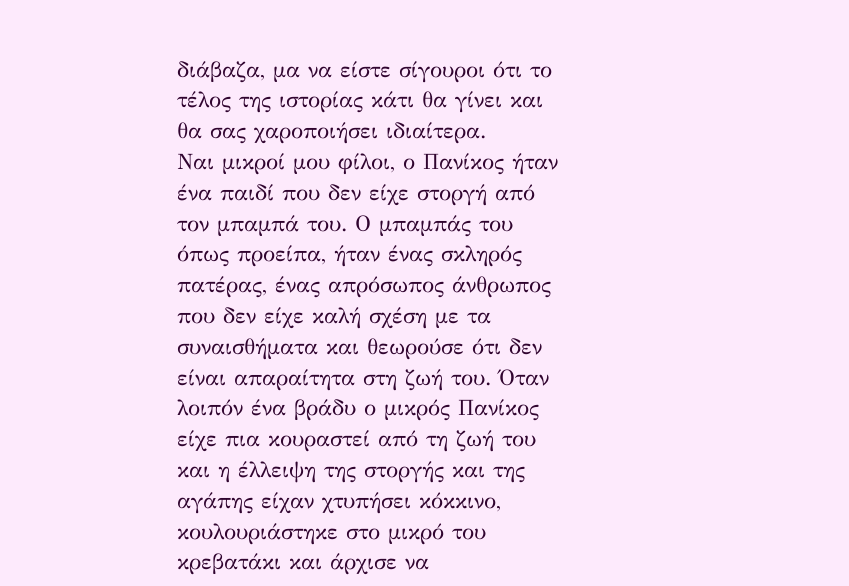διάβαζα, μα να είστε σίγουροι ότι το τέλος της ιστορίας κάτι θα γίνει και θα σας χαροποιήσει ιδιαίτερα.
Ναι μικροί μου φίλοι, ο Πανίκος ήταν ένα παιδί που δεν είχε στοργή από τον μπαμπά του. Ο μπαμπάς του όπως προείπα, ήταν ένας σκληρός πατέρας, ένας απρόσωπος άνθρωπος που δεν είχε καλή σχέση με τα συναισθήματα και θεωρούσε ότι δεν είναι απαραίτητα στη ζωή του. Όταν λοιπόν ένα βράδυ ο μικρός Πανίκος είχε πια κουραστεί από τη ζωή του και η έλλειψη της στοργής και της αγάπης είχαν χτυπήσει κόκκινο, κουλουριάστηκε στο μικρό του κρεβατάκι και άρχισε να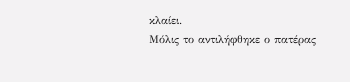κλαίει.
Μόλις το αντιλήφθηκε ο πατέρας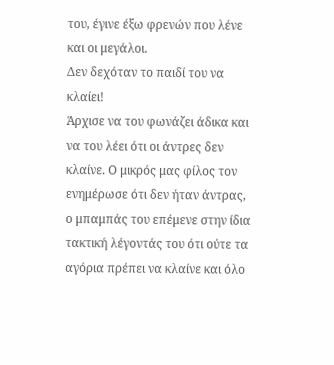του, έγινε έξω φρενών που λένε και οι μεγάλοι.
Δεν δεχόταν το παιδί του να κλαίει!
Άρχισε να του φωνάζει άδικα και να του λέει ότι οι άντρες δεν κλαίνε. Ο μικρός μας φίλος τον ενημέρωσε ότι δεν ήταν άντρας, ο μπαμπάς του επέμενε στην ίδια τακτική λέγοντάς του ότι ούτε τα αγόρια πρέπει να κλαίνε και όλο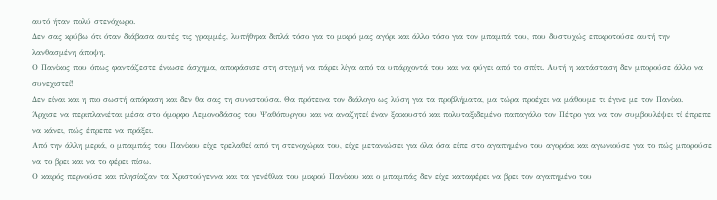αυτό ήταν πολύ στενόχωρο.
Δεν σας κρύβω ότι όταν διάβασα αυτές τις γραμμές, λυπήθηκα διπλά τόσο για το μικρό μας αγόρι και άλλο τόσο για τον μπαμπά του, που δυστυχώς επικροτούσε αυτή την λανθασμένη άποψη.
Ο Πανίκος που όπως φαντάζεστε ένιωσε άσχημα, αποφάσισε στη στιγμή να πάρει λίγα από τα υπάρχοντά του και να φύγει από το σπίτι. Αυτή η κατάσταση δεν μπορούσε άλλο να συνεχιστεί!
Δεν είναι και η πιο σωστή απόφαση και δεν θα σας τη συνιστούσα. Θα πρότεινα τον διάλογο ως λύση για τα προβλήματα, μα τώρα προέχει να μάθουμε τι έγινε με τον Πανίκο.
Άρχισε να περιπλανιέται μέσα στο όμορφο Λεμονοδάσος του Ψαθόπυργου και να αναζητεί έναν ξακουστό και πολυταξιδεμένο παπαγάλο τον Πέτρο για να τον συμβουλέψει τί έπρεπε να κάνει, πώς έπρεπε να πράξει.
Από την άλλη μεριά, ο μπαμπάς του Πανίκου είχε τρελαθεί από τη στενοχώρια του, είχε μετανιώσει για όλα όσα είπε στο αγαπημένο του αγοράκι και αγωνιούσε για το πώς μπορούσε να το βρει και να το φέρει πίσω.
Ο καιρός περνούσε και πλησίαζαν τα Χριστούγεννα και τα γενέθλια του μικρού Πανίκου και ο μπαμπάς δεν είχε καταφέρει να βρει τον αγαπημένο του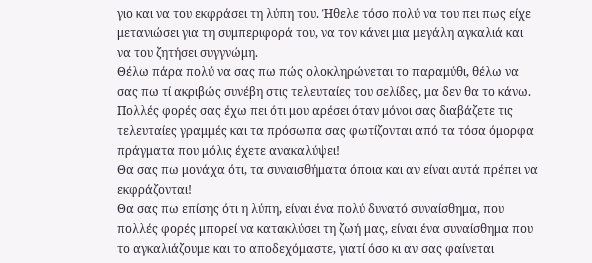γιο και να του εκφράσει τη λύπη του. Ήθελε τόσο πολύ να του πει πως είχε μετανιώσει για τη συμπεριφορά του, να τον κάνει μια μεγάλη αγκαλιά και να του ζητήσει συγγνώμη.
Θέλω πάρα πολύ να σας πω πώς ολοκληρώνεται το παραμύθι, θέλω να σας πω τί ακριβώς συνέβη στις τελευταίες του σελίδες, μα δεν θα το κάνω. Πολλές φορές σας έχω πει ότι μου αρέσει όταν μόνοι σας διαβάζετε τις τελευταίες γραμμές και τα πρόσωπα σας φωτίζονται από τα τόσα όμορφα πράγματα που μόλις έχετε ανακαλύψει!
Θα σας πω μονάχα ότι, τα συναισθήματα όποια και αν είναι αυτά πρέπει να εκφράζονται!
Θα σας πω επίσης ότι η λύπη, είναι ένα πολύ δυνατό συναίσθημα, που πολλές φορές μπορεί να κατακλύσει τη ζωή μας, είναι ένα συναίσθημα που το αγκαλιάζουμε και το αποδεχόμαστε, γιατί όσο κι αν σας φαίνεται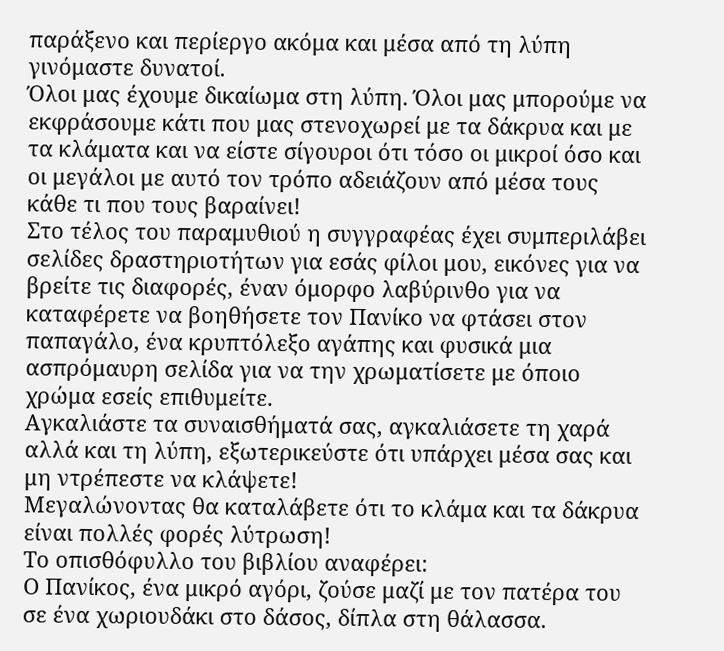παράξενο και περίεργο ακόμα και μέσα από τη λύπη γινόμαστε δυνατοί.
Όλοι μας έχουμε δικαίωμα στη λύπη. Όλοι μας μπορούμε να εκφράσουμε κάτι που μας στενοχωρεί με τα δάκρυα και με τα κλάματα και να είστε σίγουροι ότι τόσο οι μικροί όσο και οι μεγάλοι με αυτό τον τρόπο αδειάζουν από μέσα τους κάθε τι που τους βαραίνει!
Στο τέλος του παραμυθιού η συγγραφέας έχει συμπεριλάβει σελίδες δραστηριοτήτων για εσάς φίλοι μου, εικόνες για να βρείτε τις διαφορές, έναν όμορφο λαβύρινθο για να καταφέρετε να βοηθήσετε τον Πανίκο να φτάσει στον παπαγάλο, ένα κρυπτόλεξο αγάπης και φυσικά μια ασπρόμαυρη σελίδα για να την χρωματίσετε με όποιο χρώμα εσείς επιθυμείτε.
Αγκαλιάστε τα συναισθήματά σας, αγκαλιάσετε τη χαρά αλλά και τη λύπη, εξωτερικεύστε ότι υπάρχει μέσα σας και μη ντρέπεστε να κλάψετε!
Μεγαλώνοντας θα καταλάβετε ότι το κλάμα και τα δάκρυα είναι πολλές φορές λύτρωση!
Το οπισθόφυλλο του βιβλίου αναφέρει:
Ο Πανίκος, ένα μικρό αγόρι, ζούσε μαζί με τον πατέρα του σε ένα χωριουδάκι στο δάσος, δίπλα στη θάλασσα.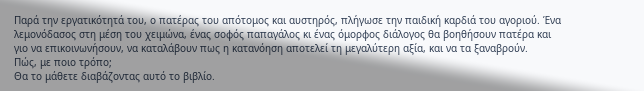Παρά την εργατικότητά του, ο πατέρας του απότομος και αυστηρός, πλήγωσε την παιδική καρδιά του αγοριού. Ένα λεμονόδασος στη μέση του χειμώνα, ένας σοφός παπαγάλος κι ένας όμορφος διάλογος θα βοηθήσουν πατέρα και γιο να επικοινωνήσουν, να καταλάβουν πως η κατανόηση αποτελεί τη μεγαλύτερη αξία, και να τα ξαναβρούν.
Πώς, με ποιο τρόπο;
Θα το μάθετε διαβάζοντας αυτό το βιβλίο.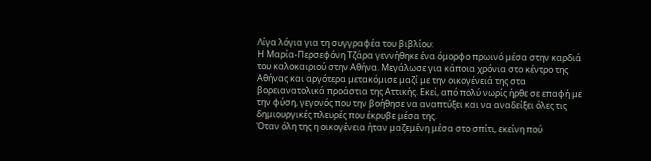Λίγα λόγια για τη συγγραφέα του βιβλίου:
Η Μαρία-Περσεφόνη Τζάρα γεννήθηκε ένα όμορφο πρωινό μέσα στην καρδιά του καλοκαιριού στην Αθήνα. Μεγάλωσε για κάποια χρόνια στο κέντρο της Αθήνας και αργότερα μετακόμισε μαζί με την οικογένειά της στα βορειανατολικά προάστια της Αττικής. Εκεί, από πολύ νωρίς ήρθε σε επαφή με την φύση, γεγονός που την βοήθησε να αναπτύξει και να αναδείξει όλες τις δημιουργικές πλευρές που έκρυβε μέσα της.
Όταν όλη της η οικογένεια ήταν μαζεμένη μέσα στο σπίτι, εκείνη πού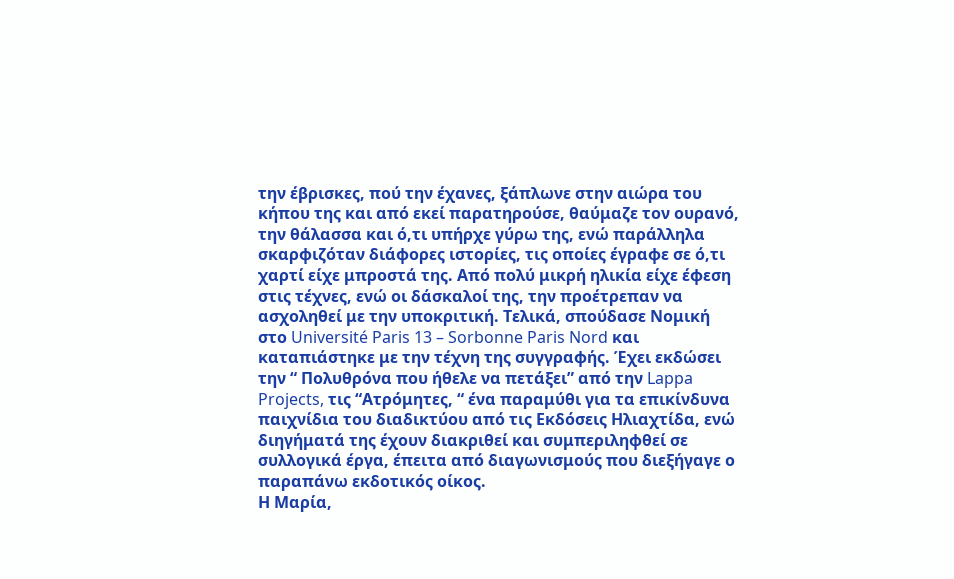την έβρισκες, πού την έχανες, ξάπλωνε στην αιώρα του κήπου της και από εκεί παρατηρούσε, θαύμαζε τον ουρανό, την θάλασσα και ό,τι υπήρχε γύρω της, ενώ παράλληλα σκαρφιζόταν διάφορες ιστορίες, τις οποίες έγραφε σε ό,τι χαρτί είχε μπροστά της. Από πολύ μικρή ηλικία είχε έφεση στις τέχνες, ενώ οι δάσκαλοί της, την προέτρεπαν να ασχοληθεί με την υποκριτική. Τελικά, σπούδασε Νομική στο Université Paris 13 – Sorbonne Paris Nord και καταπιάστηκε με την τέχνη της συγγραφής. Έχει εκδώσει την “ Πολυθρόνα που ήθελε να πετάξει” από την Lappa Projects, τις “Ατρόμητες, “ ένα παραμύθι για τα επικίνδυνα παιχνίδια του διαδικτύου από τις Εκδόσεις Ηλιαχτίδα, ενώ διηγήματά της έχουν διακριθεί και συμπεριληφθεί σε συλλογικά έργα, έπειτα από διαγωνισμούς που διεξήγαγε ο παραπάνω εκδοτικός οίκος.
Η Μαρία,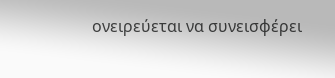ονειρεύεται να συνεισφέρει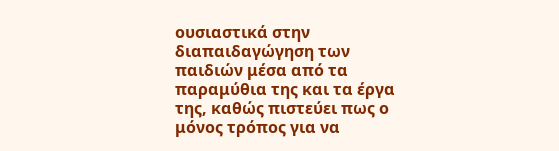ουσιαστικά στην διαπαιδαγώγηση των παιδιών μέσα από τα παραμύθια της και τα έργα της, καθώς πιστεύει πως ο μόνος τρόπος για να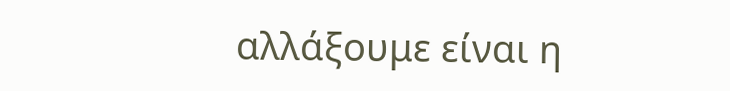αλλάξουμε είναι η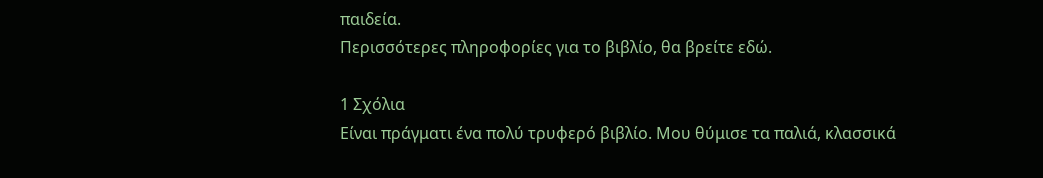παιδεία.
Περισσότερες πληροφορίες για το βιβλίο, θα βρείτε εδώ.

1 Σχόλια
Είναι πράγματι ένα πολύ τρυφερό βιβλίο. Μου θύμισε τα παλιά, κλασσικά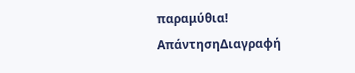παραμύθια!
ΑπάντησηΔιαγραφή